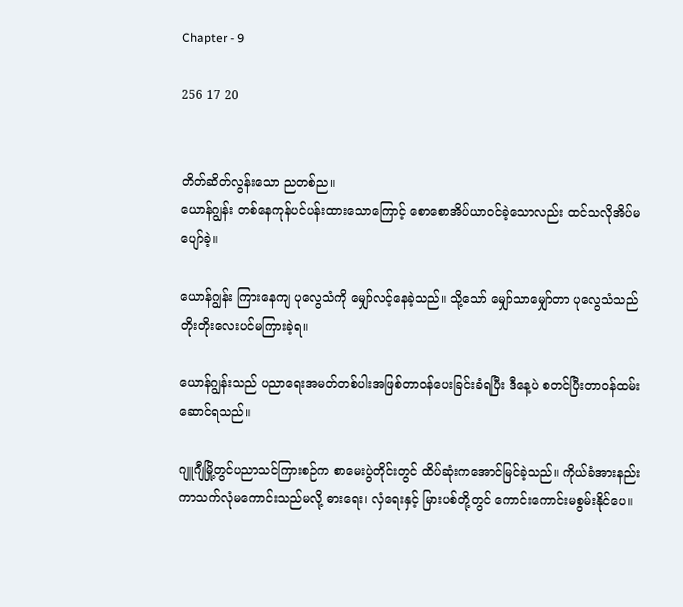Chapter - 9

256 17 20


တိတ်ဆိတ်လွန်းသော ညတစ်ည။
ယောန်ဂျွန်း တစ်နေကုန်ပင်ပန်းထားသောကြောင့် စောစောအိပ်ယာဝင်ခဲ့သောလည်း ထင်သလိုအိပ်မပျော်ခဲ့။

ယောန်ဂျွန်း ကြားနေကျ ပုလွေသံကို မျှော်လင့်နေခဲ့သည်။ သို့သော် မျှော်သာမျှော်တာ ပုလွေသံသည်တိုးတိုးလေးပင်မကြားခဲ့ရ။

ယောန်ဂျွန်းသည် ပညာရေးအမတ်တစ်ပါးအဖြစ်တာဝန်ပေးခြင်းခံရပြီး ဒီနေ့ပဲ စတင်ပြီးတာဝန်ထမ်းဆောင်ရသည်။

ဂျူဂျီမြို့တွင်ပညာသင်ကြားစဉ်က စာမေးပွဲတိုင်းတွင် ထိပ်ဆုံးကအောင်မြင်ခဲ့သည်။ ကိုယ်ခံအားနည်းကာသက်လုံမကောင်းသည်မလို့ ဓားရေး၊ လှံရေးနှင့် မြားပစ်တို့တွင် ကောင်းကောင်းမစွမ်းနိုင်ပေ။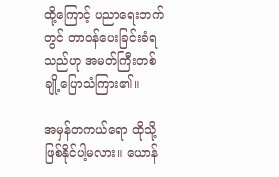ထို့ကြောင့် ပညာရေးဘက်တွင် တာဝန်ပေးခြင်းခံရသည်ဟု အမတ်ကြီးတစ်ချို့ပြောသံကြား၏။

အမှန်တကယ်ရော ထိုသို့ဖြစ်နိုင်ပါ့မလား။ ယောန်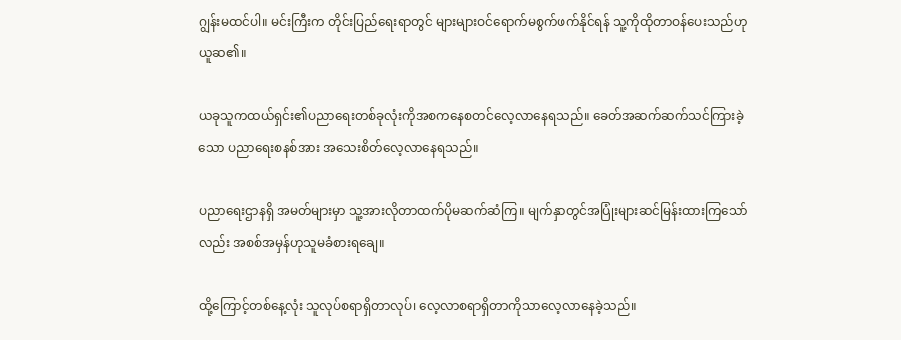ဂျွန်းမထင်ပါ။ မင်းကြီးက တိုင်းပြည်ရေးရာတွင် များများဝင်ရောက်မစွက်ဖက်နိုင်ရန် သူ့ကိုထိုတာဝန်ပေးသည်ဟုယူဆ၏။

ယခုသူကထယ်ရှင်း၏ပညာရေးတစ်ခုလုံးကိုအစကနေစတင်လေ့လာနေရသည်။ ခေတ်အဆက်ဆက်သင်ကြားခဲ့သော ပညာရေးစနစ်အား အသေးစိတ်လေ့လာနေရသည်။

ပညာရေးဌာနရှိ အမတ်များမှာ သူ့အားလိုတာထက်ပိုမဆက်ဆံကြ။ မျက်နှာတွင်အပြုံးများဆင်မြန်းထားကြသော်လည်း အစစ်အမှန်ဟုသူမခံစားရချေ။

ထို့ကြောင့်တစ်နေ့လုံး သူလုပ်စရာရှိတာလုပ်၊ လေ့လာစရာရှိတာကိုသာလေ့လာနေခဲ့သည်။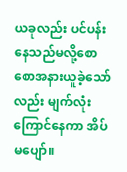ယခုလည်း ပင်ပန်းနေသည်မလို့စောစောအနားယူခဲ့သော်လည်း မျက်လုံးကြောင်နေကာ အိပ်မပျော်။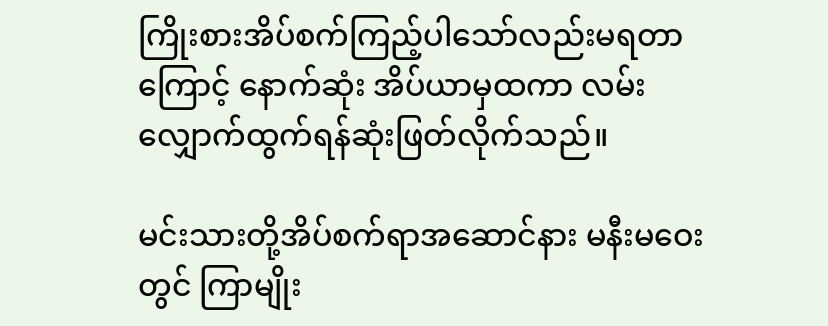ကြိုးစားအိပ်စက်ကြည့်ပါသော်လည်းမရတာကြောင့် နောက်ဆုံး အိပ်ယာမှထကာ လမ်းလျှောက်ထွက်ရန်ဆုံးဖြတ်လိုက်သည်။

မင်းသားတို့အိပ်စက်ရာအဆောင်နား မနီးမဝေးတွင် ကြာမျိုး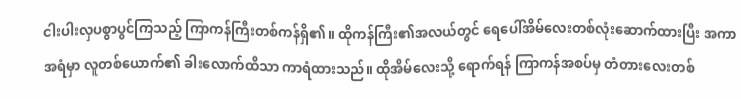ငါးပါးလှပစွာပွင်ကြသည့် ကြာကန်ကြီးတစ်ကန်ရှိ၏။ ထိုကန်ကြီး၏အလယ်တွင် ရေပေါ်အိမ်လေးတစ်လုံးဆောက်ထားပြီး အကာအရံမှာ လူတစ်ယောက်၏ ခါးလောက်ထိသာ ကာရံထားသည်။ ထိုအိမ်လေးသို့ ရောက်ရန် ကြာကန်အစပ်မှ တံတားလေးတစ်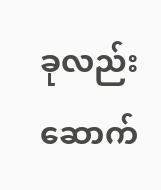ခုလည်းဆောက်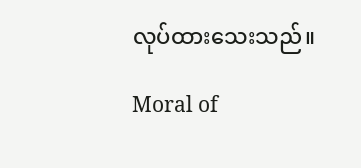လုပ်ထားသေးသည်။

Moral of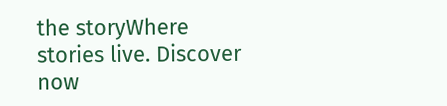the storyWhere stories live. Discover now